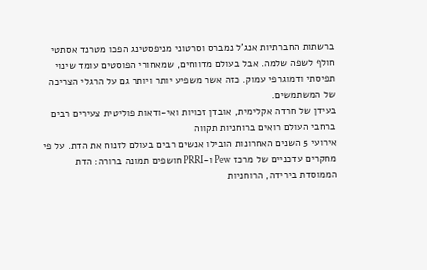ברשתות החברתיות אנג'ל נמברס וסרטוני מניפסטינג הפכו מטרנד אסתטי חולף לשפה שלמה. אבל בעולם מדווחים, שמאחורי הפוסטים עומד שינוי תפיסתי ודמוגרפי עמוק. כזה אשר משפיע יותר ויותר גם על הרגלי הצריכה של המשתמשים.
בעידן של חרדה אקלימית, אובדן זכויות ואי-ודאות פוליטית צעירים רבים ברחבי העולם רואים ברוחניות תקווה
אירועי 5 השנים האחרונות הובילו אנשים רבים בעולם לזנוח את הדת. על פי מחקרים עדכניים של מרכז Pew ו-PRRI חושפים תמונה ברורה: הדת הממוסדת בירידה, הרוחניות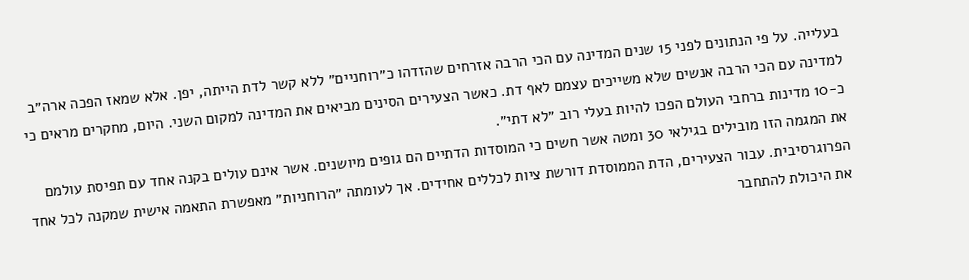בעלייה. על פי הנתונים לפני 15 שנים המדינה עם הכי הרבה אזרחים שהזדהו כ״רוחניים״ ללא קשר לדת הייתה, יפן. אלא שמאז הפכה ארה״ב למדינה עם הכי הרבה אנשים שלא משייכים עצמם לאף דת. כאשר הצעירים הסינים מביאים את המדינה למקום השני. היום, מחקרים מראים כי כ-10 מדינות ברחבי העולם הפכו להיות בעלי רוב ״לא דתי״.
את המגמה הזו מובילים בגילאי 30 ומטה אשר חשים כי המוסדות הדתיים הם גופים מיושנים. אשר אינם עולים בקנה אחד עם תפיסת עולמם הפרוגרסיבית. עבור הצעירים, הדת הממוסדת דורשת ציות לכללים אחידים. אך לעומתה ״הרוחניות״ מאפשרת התאמה אישית שמקנה לכל אחד את היכולת להתחבר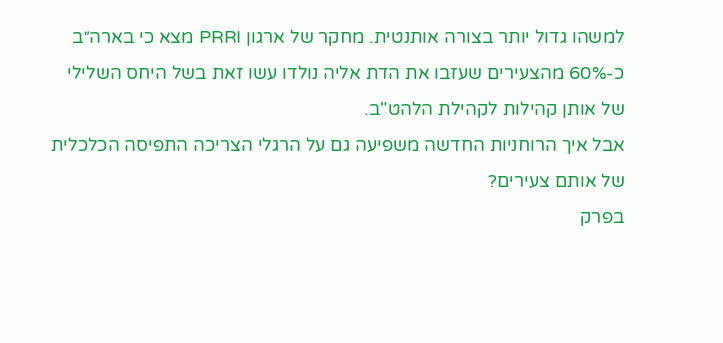למשהו גדול יותר בצורה אותנטית. מחקר של ארגון PRRI מצא כי בארה״ב כ-60% מהצעירים שעזבו את הדת אליה נולדו עשו זאת בשל היחס השלילי של אותן קהילות לקהילת הלהט"ב.
אבל איך הרוחניות החדשה משפיעה גם על הרגלי הצריכה התפיסה הכלכלית של אותם צעירים?
בפרק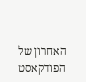האחרון של הפודקאסט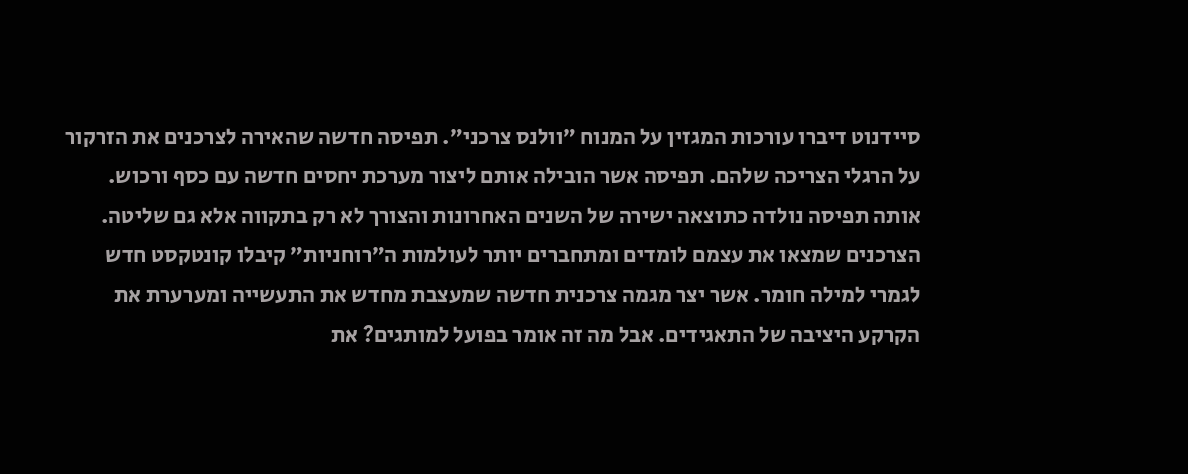סיידנוט דיברו עורכות המגזין על המנוח ״וולנס צרכני״. תפיסה חדשה שהאירה לצרכנים את הזרקור על הרגלי הצריכה שלהם. תפיסה אשר הובילה אותם ליצור מערכת יחסים חדשה עם כסף ורכוש. אותה תפיסה נולדה כתוצאה ישירה של השנים האחרונות והצורך לא רק בתקווה אלא גם שליטה.
הצרכנים שמצאו את עצמם לומדים ומתחברים יותר לעולמות ה״רוחניות״ קיבלו קונטקסט חדש לגמרי למילה חומר. אשר יצר מגמה צרכנית חדשה שמעצבת מחדש את התעשייה ומערערת את הקרקע היציבה של התאגידים. אבל מה זה אומר בפועל למותגים? את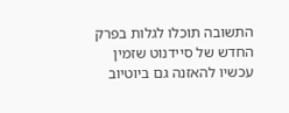התשובה תוכלו לגלות בפרק החדש של סיידנוט שזמין עכשיו להאזנה גם ביוטיוב